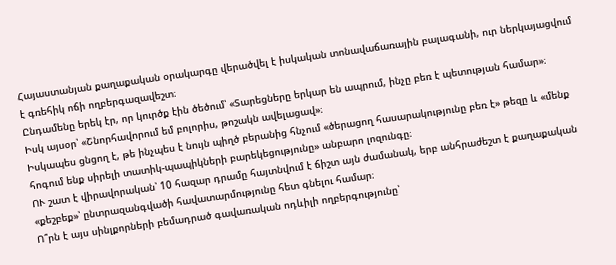Հայաստանյան քաղաքական օրակարգը վերածվել է իսկական տոնավաճառային բալագանի, ուր ներկայացվում է գռեհիկ ոճի ողբերգազավեշտ։
Ընդամենը երեկ էր, որ կուրծք էին ծեծում՝ «Տարեցները երկար են ապրում, ինչը բեռ է պետության համար»։
Իսկ այսօր՝ «Շնորհավորում եմ բոլորիս, թոշակն ավելացավ»։
Իսկապես ցնցող է, թե ինչպես է նույն պիղծ բերանից հնչում «ծերացող հասարակությունը բեռ է» թեզը և «մենք հոգում ենք սիրելի տատիկ-պապիկների բարեկեցությունը» անբարո լոզունգը։
ՈՒ շատ է վիրավորական՝ 10 հազար դրամը հայտնվում է ճիշտ այն ժամանակ, երբ անհրաժեշտ է քաղաքական «քեշբեք»՝ ընտրազանգվածի հավատարմությունը հետ գնելու համար։
Ո՞րն է այս սինլքորների բեմադրած գավառական ոդևիլի ողբերգությունը՝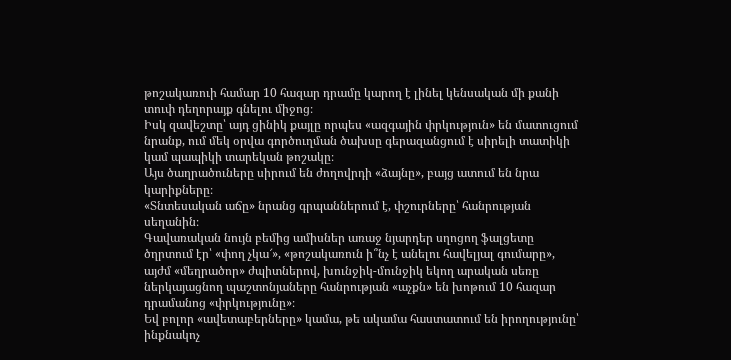թոշակառուի համար 10 հազար դրամը կարող է լինել կենսական մի քանի տուփ դեղորայք գնելու միջոց։
Իսկ զավեշտը՝ այդ ցինիկ քայլը որպես «ազգային փրկություն» են մատուցում նրանք, ում մեկ օրվա գործուղման ծախսը գերազանցում է սիրելի տատիկի կամ պապիկի տարեկան թոշակը։
Այս ծաղրածուները սիրում են ժողովրդի «ձայնը», բայց ատում են նրա կարիքները։
«Տնտեսական աճը» նրանց գրպաններում է, փշուրները՝ հանրության սեղանին։
Գավառական նույն բեմից ամիսներ առաջ նյարդեր սղոցող ֆալցետը ծղրտում էր՝ «փող չկա՜», «թոշակառուն ի՞նչ է անելու հավելյալ գումարը», այժմ «մեղրածոր» ժպիտներով, խունջիկ-մունջիկ եկող արական սեռը ներկայացնող պաշտոնյաները հանրության «աչքն» են խոթում 10 հազար դրամանոց «փրկությունը»։
Եվ բոլոր «ավետաբերները» կամա, թե ակամա հաստատում են իրողությունը՝ ինքնակոչ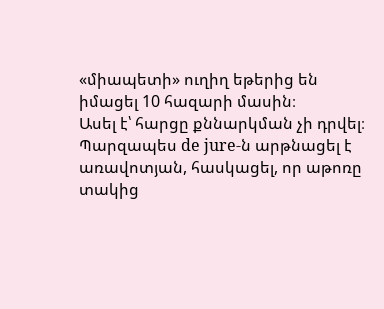«միապետի» ուղիղ եթերից են իմացել 10 հազարի մասին։
Ասել է՝ հարցը քննարկման չի դրվել։
Պարզապես de jure-ն արթնացել է առավոտյան, հասկացել, որ աթոռը տակից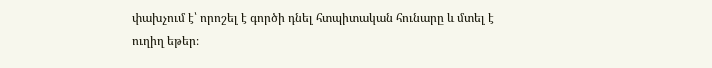փախչում է՝ որոշել է գործի դնել հտպիտական հունարը և մտել է ուղիղ եթեր։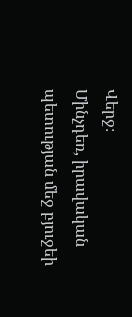Վերջ։
Մինչդեռ, իրավական պետության մեջ բյուջեի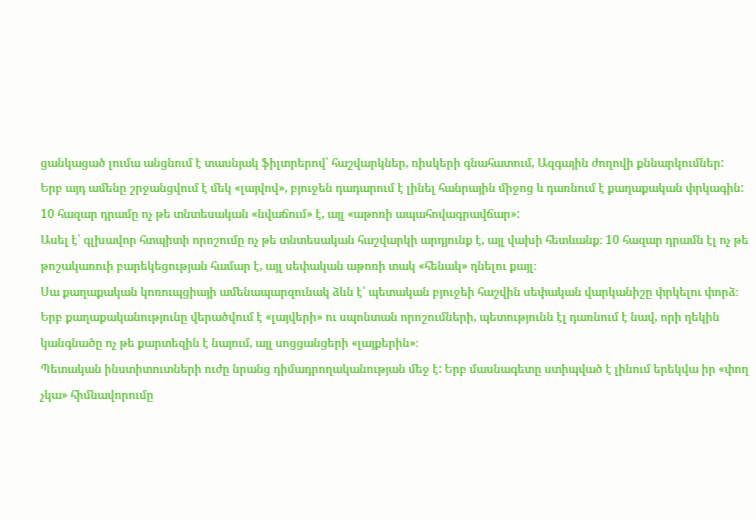ցանկացած լումա անցնում է տասնյակ ֆիլտրերով՝ հաշվարկներ, ռիսկերի գնահատում, Ազգային ժողովի քննարկումներ:
Երբ այդ ամենը շրջանցվում է մեկ «լայվով», բյուջեն դադարում է լինել հանրային միջոց և դառնում է քաղաքական փրկագին: 10 հազար դրամը ոչ թե տնտեսական «նվաճում» է, այլ «աթոռի ապահովագրավճար»:
Ասել է՝ գլխավոր հտպիտի որոշումը ոչ թե տնտեսական հաշվարկի արդյունք է, այլ վախի հետևանք։ 10 հազար դրամն էլ ոչ թե թոշակառուի բարեկեցության համար է, այլ սեփական աթոռի տակ «հենակ» դնելու քայլ։
Սա քաղաքական կոռուպցիայի ամենապարզունակ ձևն է՝ պետական բյուջեի հաշվին սեփական վարկանիշը փրկելու փորձ։
Երբ քաղաքականությունը վերածվում է «լայվերի» ու սպոնտան որոշումների, պետությունն էլ դառնում է նավ, որի ղեկին կանգնածը ոչ թե քարտեզին է նայում, այլ սոցցանցերի «լայքերին»։
Պետական ինստիտուտների ուժը նրանց դիմադրողականության մեջ է: Երբ մասնագետը ստիպված է լինում երեկվա իր «փող չկա» հիմնավորումը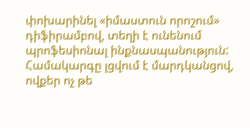փոխարինել «իմաստուն որոշում» դիֆիրամբով, տեղի է ունենում պրոֆեսիոնալ ինքնասպանություն: Համակարգը լցվում է մարդկանցով, ովքեր ոչ թե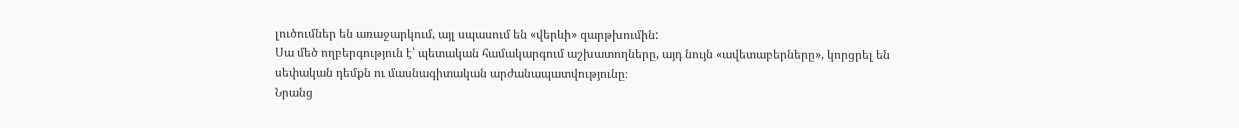լուծումներ են առաջարկում, այլ սպասում են «վերևի» զարթխումին:
Սա մեծ ողբերգություն է՝ պետական համակարգում աշխատողները, այդ նույն «ավետաբերները», կորցրել են սեփական դեմքն ու մասնագիտական արժանապատվությունը։
Նրանց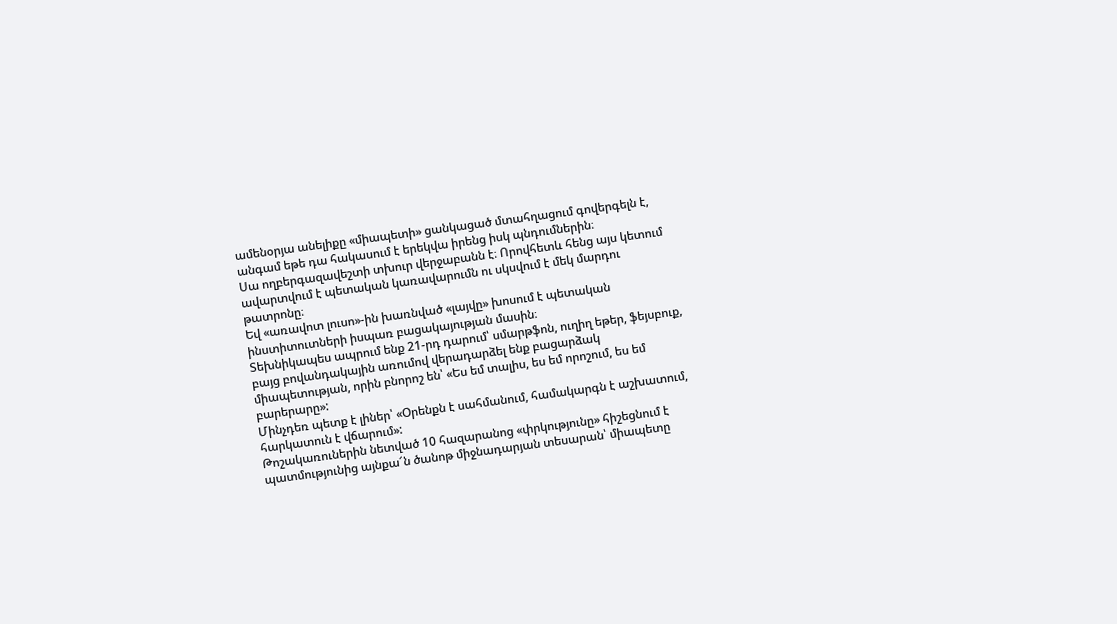ամենօրյա անելիքը «միապետի» ցանկացած մտահղացում գովերգելն է, անգամ եթե դա հակասում է երեկվա իրենց իսկ պնդումներին։
Սա ողբերգազավեշտի տխուր վերջաբանն է։ Որովհետև հենց այս կետում ավարտվում է պետական կառավարումն ու սկսվում է մեկ մարդու թատրոնը։
Եվ «առավոտ լուսո»-ին խառնված «լայվը» խոսում է պետական ինստիտուտների իսպառ բացակայության մասին։
Տեխնիկապես ապրում ենք 21-րդ դարում՝ սմարթֆոն, ուղիղ եթեր, ֆեյսբուք, բայց բովանդակային առումով վերադարձել ենք բացարձակ միապետության, որին բնորոշ են՝ «Ես եմ տալիս, ես եմ որոշում, ես եմ բարերարը»:
Մինչդեռ պետք է լիներ՝ «Օրենքն է սահմանում, համակարգն է աշխատում, հարկատուն է վճարում»:
Թոշակառուներին նետված 10 հազարանոց «փրկությունը» հիշեցնում է պատմությունից այնքա՜ն ծանոթ միջնադարյան տեսարան՝ միապետը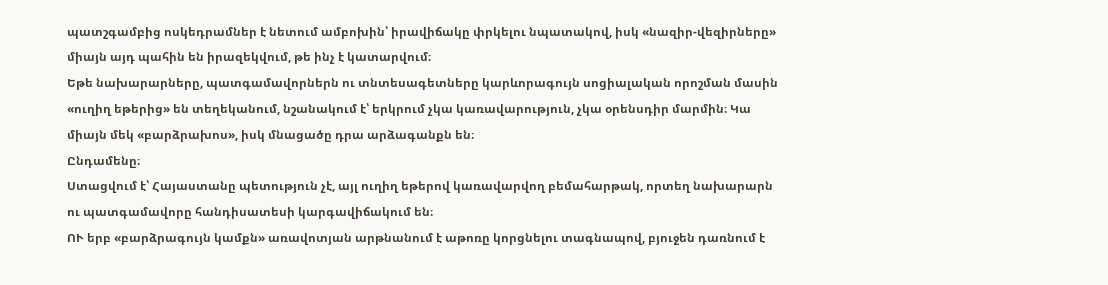պատշգամբից ոսկեդրամներ է նետում ամբոխին՝ իրավիճակը փրկելու նպատակով, իսկ «նազիր-վեզիրները» միայն այդ պահին են իրազեկվում, թե ինչ է կատարվում։
Եթե նախարարները, պատգամավորներն ու տնտեսագետները կարևորագույն սոցիալական որոշման մասին «ուղիղ եթերից» են տեղեկանում, նշանակում է՝ երկրում չկա կառավարություն, չկա օրենսդիր մարմին։ Կա միայն մեկ «բարձրախոս», իսկ մնացածը դրա արձագանքն են։
Ընդամենը։
Ստացվում է՝ Հայաստանը պետություն չէ, այլ ուղիղ եթերով կառավարվող բեմահարթակ, որտեղ նախարարն ու պատգամավորը հանդիսատեսի կարգավիճակում են։
ՈՒ երբ «բարձրագույն կամքն» առավոտյան արթնանում է աթոռը կորցնելու տագնապով, բյուջեն դառնում է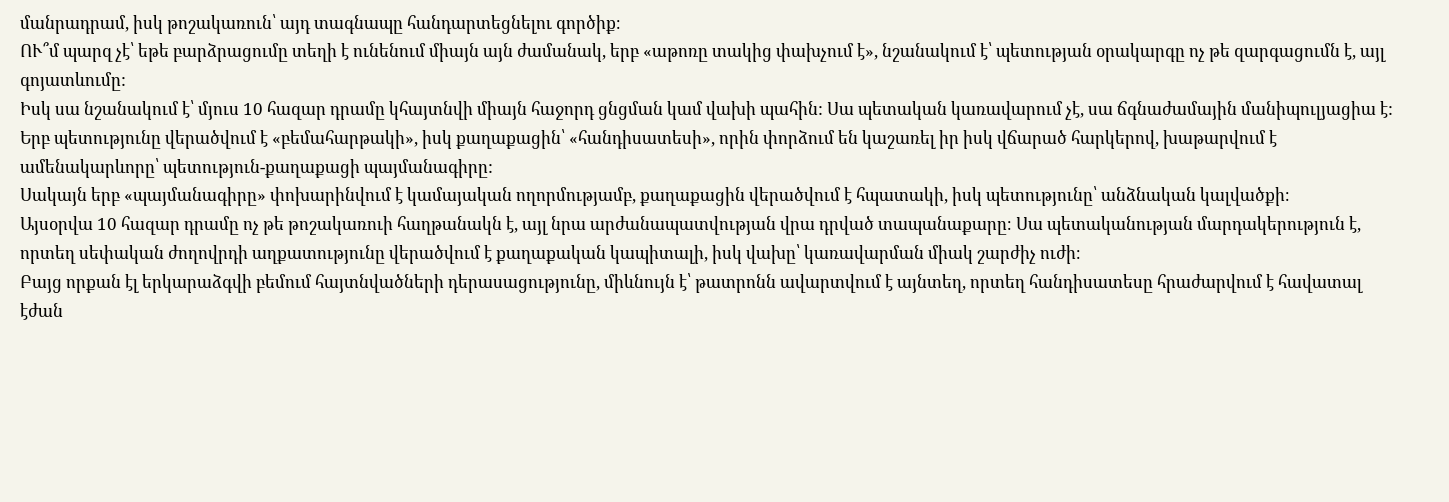մանրադրամ, իսկ թոշակառուն՝ այդ տագնապը հանդարտեցնելու գործիք։
ՈՒ՞մ պարզ չէ՝ եթե բարձրացումը տեղի է ունենում միայն այն ժամանակ, երբ «աթոռը տակից փախչում է», նշանակում է՝ պետության օրակարգը ոչ թե զարգացումն է, այլ գոյատևումը:
Իսկ սա նշանակում է՝ մյուս 10 հազար դրամը կհայտնվի միայն հաջորդ ցնցման կամ վախի պահին: Սա պետական կառավարում չէ, սա ճգնաժամային մանիպուլյացիա է:
Երբ պետությունը վերածվում է «բեմահարթակի», իսկ քաղաքացին՝ «հանդիսատեսի», որին փորձում են կաշառել իր իսկ վճարած հարկերով, խաթարվում է ամենակարևորը՝ պետություն-քաղաքացի պայմանագիրը:
Սակայն երբ «պայմանագիրը» փոխարինվում է կամայական ողորմությամբ, քաղաքացին վերածվում է հպատակի, իսկ պետությունը՝ անձնական կալվածքի։
Այսօրվա 10 հազար դրամը ոչ թե թոշակառուի հաղթանակն է, այլ նրա արժանապատվության վրա դրված տապանաքարը։ Սա պետականության մարդակերություն է, որտեղ սեփական ժողովրդի աղքատությունը վերածվում է քաղաքական կապիտալի, իսկ վախը՝ կառավարման միակ շարժիչ ուժի։
Բայց որքան էլ երկարաձգվի բեմում հայտնվածների դերասացությունը, միևնույն է՝ թատրոնն ավարտվում է այնտեղ, որտեղ հանդիսատեսը հրաժարվում է հավատալ էժան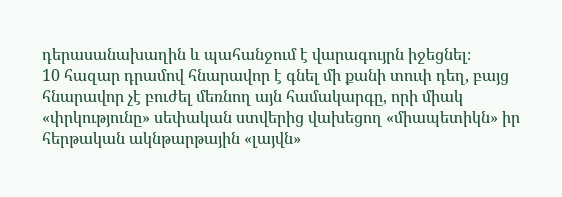դերասանախաղին և պահանջում է վարագույրն իջեցնել։
10 հազար դրամով հնարավոր է գնել մի քանի տուփ դեղ, բայց հնարավոր չէ բուժել մեռնող այն համակարգը, որի միակ «փրկությունը» սեփական ստվերից վախեցող «միապետիկն» իր հերթական ակնթարթային «լայվն»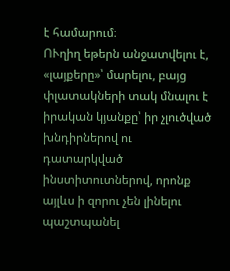է համարում։
ՈՒղիղ եթերն անջատվելու է, «լայքերը»՝ մարելու, բայց փլատակների տակ մնալու է իրական կյանքը՝ իր չլուծված խնդիրներով ու դատարկված ինստիտուտներով, որոնք այլևս ի զորու չեն լինելու պաշտպանել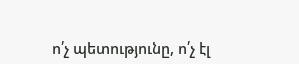ո՛չ պետությունը, ո՛չ էլ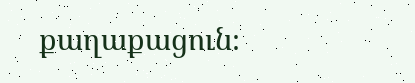քաղաքացուն։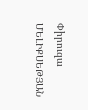Փիրուզա ՄԵԼԻՔՍԵԹՅԱՆ